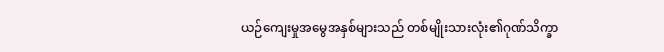ယဉ်ကျေးမှုအမွေအနှစ်များသည် တစ်မျိုးသားလုံး၏ဂုဏ်သိက္ခာ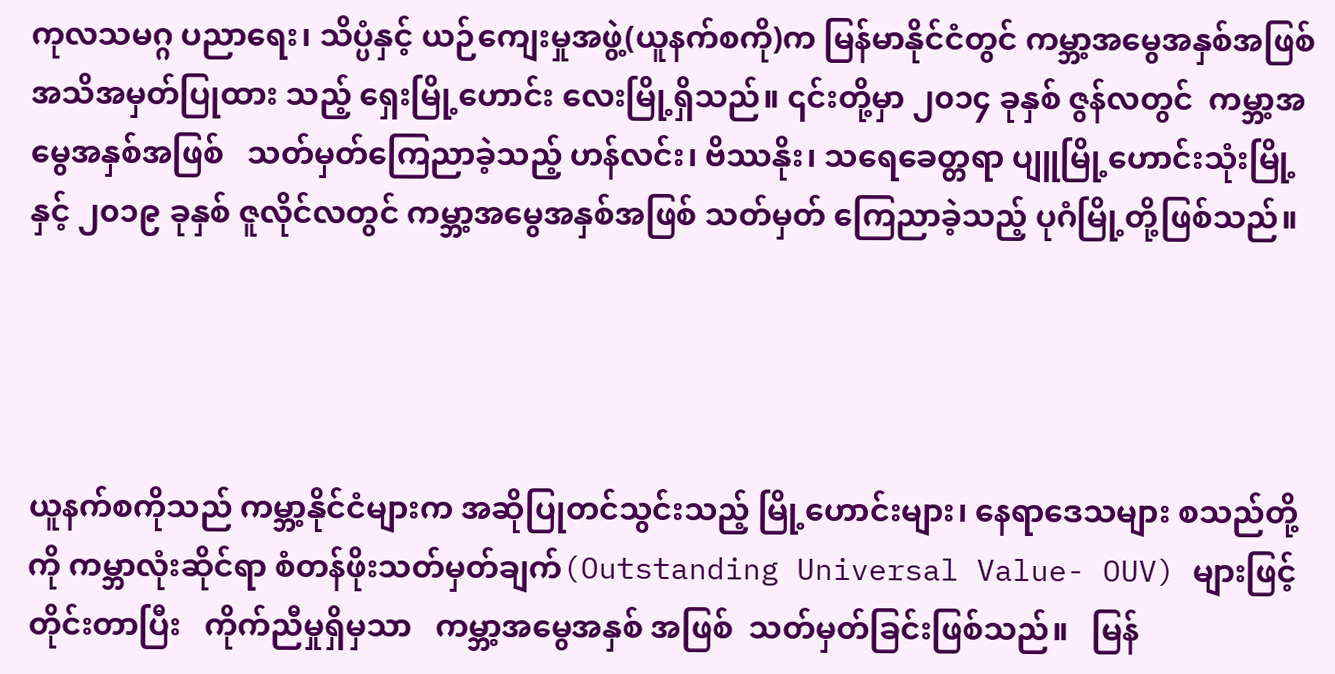ကုလသမဂ္ဂ ပညာရေး၊ သိပ္ပံနှင့် ယဉ်ကျေးမှုအဖွဲ့(ယူနက်စကို)က မြန်မာနိုင်ငံတွင် ကမ္ဘာ့အမွေအနှစ်အဖြစ် အသိအမှတ်ပြုထား သည့် ရှေးမြို့ဟောင်း လေးမြို့ရှိသည်။ ၎င်းတို့မှာ ၂၀၁၄ ခုနှစ် ဇွန်လတွင်  ကမ္ဘာ့အမွေအနှစ်အဖြစ်   သတ်မှတ်ကြေညာခဲ့သည့် ဟန်လင်း၊ ဗိဿနိုး၊ သရေခေတ္တရာ ပျူမြို့ဟောင်းသုံးမြို့နှင့် ၂၀၁၉ ခုနှစ် ဇူလိုင်လတွင် ကမ္ဘာ့အမွေအနှစ်အဖြစ် သတ်မှတ် ကြေညာခဲ့သည့် ပုဂံမြို့တို့ဖြစ်သည်။




ယူနက်စကိုသည် ကမ္ဘာ့နိုင်ငံများက အဆိုပြုတင်သွင်းသည့် မြို့ဟောင်းများ၊ နေရာဒေသများ စသည်တို့ကို ကမ္ဘာလုံးဆိုင်ရာ စံတန်ဖိုးသတ်မှတ်ချက်(Outstanding Universal Value- OUV) များဖြင့်    တိုင်းတာပြီး   ကိုက်ညီမှုရှိမှသာ   ကမ္ဘာ့အမွေအနှစ် အဖြစ်  သတ်မှတ်ခြင်းဖြစ်သည်။   မြန်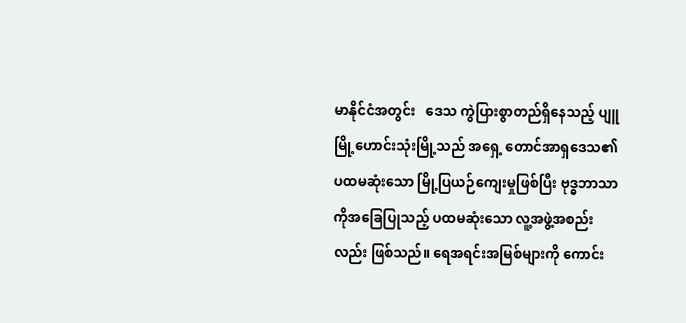မာနိုင်ငံအတွင်း   ဒေသ ကွဲပြားစွာတည်ရှိနေသည့် ပျူမြို့ဟောင်းသုံးမြို့သည် အရှေ့ တောင်အာရှဒေသ၏ ပထမဆုံးသော မြို့ပြယဉ်ကျေးမှုဖြစ်ပြီး ဗုဒ္ဓဘာသာကိုအခြေပြုသည့် ပထမဆုံးသော လူ့အဖွဲ့အစည်း လည်း ဖြစ်သည်။ ရေအရင်းအမြစ်များကို ကောင်း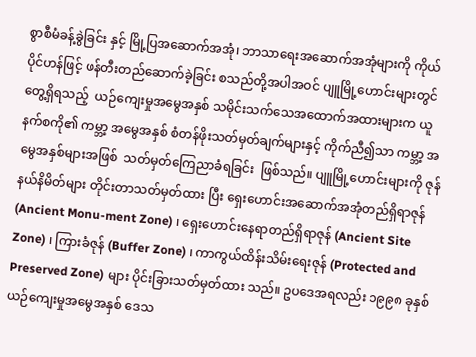စွာစီမံခန့်ခွဲခြင်း နှင့် မြို့ပြအဆောက်အအုံ၊ ဘာသာရေးအဆောက်အအုံများကို ကိုယ်ပိုင်ဟန်ဖြင့် ဖန်တီးတည်ဆောက်ခဲ့ခြင်း စသည်တို့အပါအဝင် ပျူမြို့ဟောင်းများတွင်   တွေ့ရှိရသည့်  ယဉ်ကျေးမှုအမွေအနှစ် သမိုင်းသက်သေအထောက်အထားများက ယူနက်စကို၏ ကမ္ဘာ့ အမွေအနှစ် စံတန်ဖိုးသတ်မှတ်ချက်များနှင့် ကိုက်ညီ၍သာ ကမ္ဘာ့ အမွေအနှစ်များအဖြစ်  သတ်မှတ်ကြေညာခံရခြင်း  ဖြစ်သည်။ ပျူမြို့ဟောင်းများကို ဇုန်နယ်နိမိတ်များ တိုင်းတာသတ်မှတ်ထား ပြီး ရှေးဟောင်းအဆောက်အအုံတည်ရှိရာဇုန် (Ancient Monu-ment Zone) ၊ ရှေးဟောင်းနေရာတည်ရှိရာဇုန် (Ancient Site Zone) ၊ ကြားခံဇုန် (Buffer Zone) ၊ ကာကွယ်ထိန်းသိမ်းရေးဇုန် (Protected and Preserved Zone) များ ပိုင်းခြားသတ်မှတ်ထား သည်။ ဥပဒေအရလည်း ၁၉၉၈ ခုနှစ် ယဉ်ကျေးမှုအမွေအနှစ် ဒေသ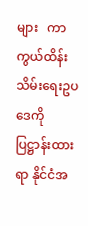များ   ကာကွယ်ထိန်းသိမ်းရေးဥပဒေကို   ပြဋ္ဌာန်းထားရာ နိုင်ငံအ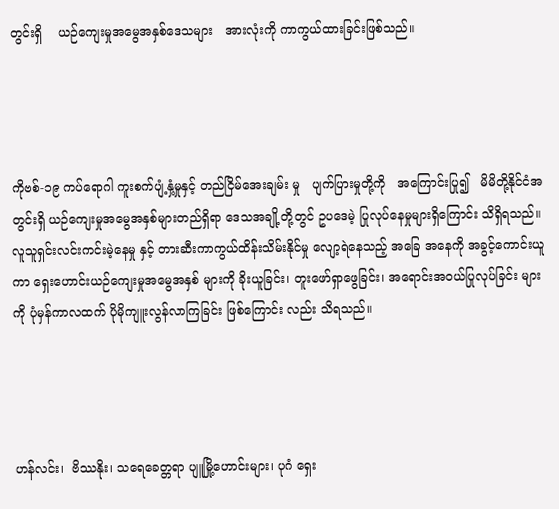တွင်းရှိ    ယဉ်ကျေးမှုအမွေအနှစ်ဒေသများ   အားလုံးကို ကာကွယ်ထားခြင်းဖြစ်သည်။




ကိုဗစ်-၁၉ ကပ်ရောဂါ ကူးစက်ပျံ့နှံ့မှုနှင့် တည်ငြိမ်အေးချမ်း မှု   ပျက်ပြားမှုတို့ကို   အကြောင်းပြု၍   မိမိတို့နိုင်ငံအတွင်းရှိ ယဉ်ကျေးမှုအမွေအနှစ်များတည်ရှိရာ ဒေသအချို့တို့တွင် ဥပဒေမဲ့ ပြုလုပ်နေမှုများရှိကြောင်း သိရှိရသည်။ လူသူရှင်းလင်းကင်းမဲ့နေမှု နှင့် တားဆီးကာကွယ်ထိန်းသိမ်းနိုင်မှု လျော့ရဲနေသည့် အခြေ အနေကို အခွင့်ကောင်းယူကာ ရှေးဟောင်းယဉ်ကျေးမှုအမွေအနှစ် များကို ခိုးယူခြင်း၊ တူးဖော်ရှာဖွေခြင်း၊ အရောင်းအဝယ်ပြုလုပ်ခြင်း များကို ပုံမှန်ကာလထက် ပိုမိုကျူးလွန်လာကြခြင်း ဖြစ်ကြောင်း လည်း သိရသည်။




ဟန်လင်း၊  ဗိဿနိုး၊ သရေခေတ္တရာ ပျူမြို့ဟောင်းများ၊ ပုဂံ ရှေး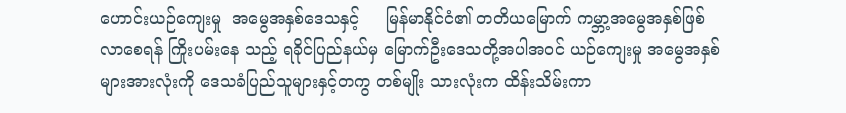ဟောင်းယဉ်ကျေးမှု  အမွေအနှစ်ဒေသနှင့်     မြန်မာနိုင်ငံ၏ တတိယမြောက် ကမ္ဘာ့အမွေအနှစ်ဖြစ်လာစေရန် ကြိုးပမ်းနေ သည့် ရခိုင်ပြည်နယ်မှ မြောက်ဦးဒေသတို့အပါအဝင် ယဉ်ကျေးမှု အမွေအနှစ်များအားလုံးကို ဒေသခံပြည်သူများနှင့်တကွ တစ်မျိုး သားလုံးက ထိန်းသိမ်းကာ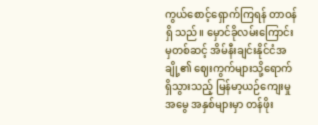ကွယ်စောင့်ရှောက်ကြရန် တာဝန်ရှိ သည်။ မှောင်ခိုလမ်းကြောင်းမှတစ်ဆင့် အိမ်နီးချင်းနိုင်ငံအချို့၏ ဈေးကွက်များသို့ရောက်ရှိသွားသည့် မြန်မာ့ယဉ်ကျေးမှုအမွေ အနှစ်များမှာ တန်ဖိုး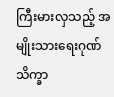ကြီးမားလှသည့် အမျိုးသားရေးဂုဏ်သိက္ခာ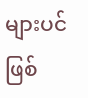များပင် ဖြစ်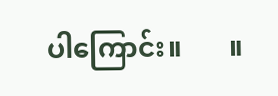ပါကြောင်း။       ။